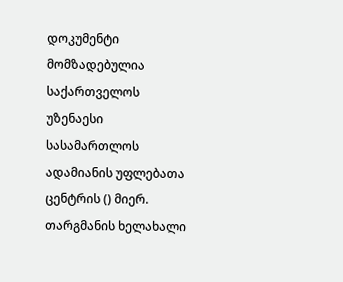დოკუმენტი მომზადებულია საქართველოს უზენაესი სასამართლოს ადამიანის უფლებათა ცენტრის () მიერ. თარგმანის ხელახალი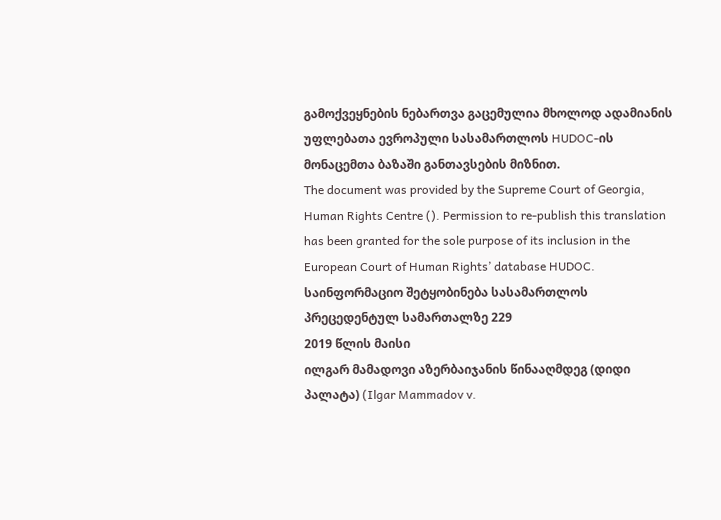გამოქვეყნების ნებართვა გაცემულია მხოლოდ ადამიანის უფლებათა ევროპული სასამართლოს HUDOC-ის მონაცემთა ბაზაში განთავსების მიზნით.
The document was provided by the Supreme Court of Georgia, Human Rights Centre (). Permission to re-publish this translation has been granted for the sole purpose of its inclusion in the European Court of Human Rights’ database HUDOC.
საინფორმაციო შეტყობინება სასამართლოს პრეცედენტულ სამართალზე 229
2019 წლის მაისი
ილგარ მამადოვი აზერბაიჯანის წინააღმდეგ (დიდი პალატა) (Ilgar Mammadov v.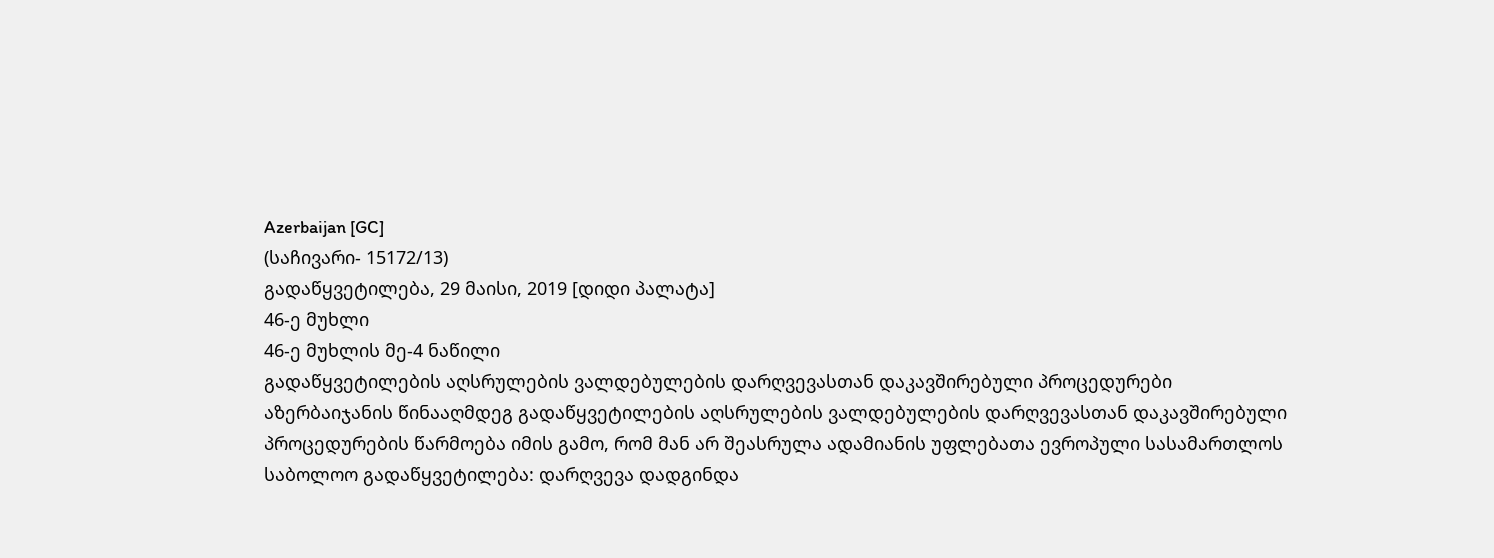Azerbaijan [GC]
(საჩივარი- 15172/13)
გადაწყვეტილება, 29 მაისი, 2019 [დიდი პალატა]
46-ე მუხლი
46-ე მუხლის მე-4 ნაწილი
გადაწყვეტილების აღსრულების ვალდებულების დარღვევასთან დაკავშირებული პროცედურები
აზერბაიჯანის წინააღმდეგ გადაწყვეტილების აღსრულების ვალდებულების დარღვევასთან დაკავშირებული პროცედურების წარმოება იმის გამო, რომ მან არ შეასრულა ადამიანის უფლებათა ევროპული სასამართლოს საბოლოო გადაწყვეტილება: დარღვევა დადგინდა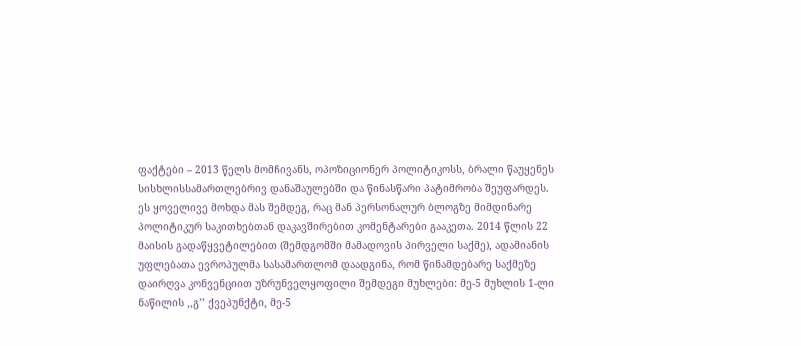ფაქტები – 2013 წელს მომჩივანს, ოპოზიციონერ პოლიტიკოსს, ბრალი წაუყენეს სისხლისსამართლებრივ დანაშაულებში და წინასწარი პატიმრობა შეუფარდეს. ეს ყოველივე მოხდა მას შემდეგ, რაც მან პერსონალურ ბლოგზე მიმდინარე პოლიტიკურ საკითხებთან დაკავშირებით კომენტარები გააკეთა. 2014 წლის 22 მაისის გადაწყვეტილებით (შემდგომში მამადოვის პირველი საქმე), ადამიანის უფლებათა ევროპულმა სასამართლომ დაადგინა, რომ წინამდებარე საქმეზე დაირღვა კონვენციით უზრუნველყოფილი შემდეგი მუხლები: მე-5 მუხლის 1-ლი ნაწილის ,,გ’’ ქვეპუნქტი, მე-5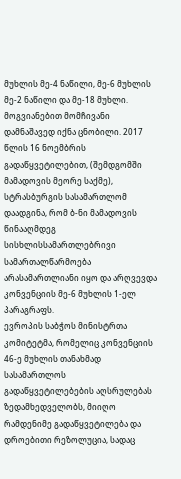მუხლის მე-4 ნაწილი, მე-6 მუხლის მე-2 ნაწილი და მე-18 მუხლი.
მოგვიანებით მომჩივანი დამნაშავედ იქნა ცნობილი. 2017 წლის 16 ნოემბრის გადაწყვეტილებით, (შემდგომში მამადოვის მეორე საქმე), სტრასბურგის სასამართლომ დაადგინა, რომ ბ-ნი მამადოვის წინააღმდეგ სისხლისსამართლებრივი სამართალწარმოება არასამართლიანი იყო და არღვევდა კონვენციის მე-6 მუხლის 1-ელ პარაგრაფს.
ევროპის საბჭოს მინისტრთა კომიტეტმა, რომელიც კონვენციის 46-ე მუხლის თანახმად სასამართლოს გადაწყვეტილებების აღსრულებას ზედამხედველობს, მიიღო რამდენიმე გადაწყვეტილება და დროებითი რეზოლუცია, სადაც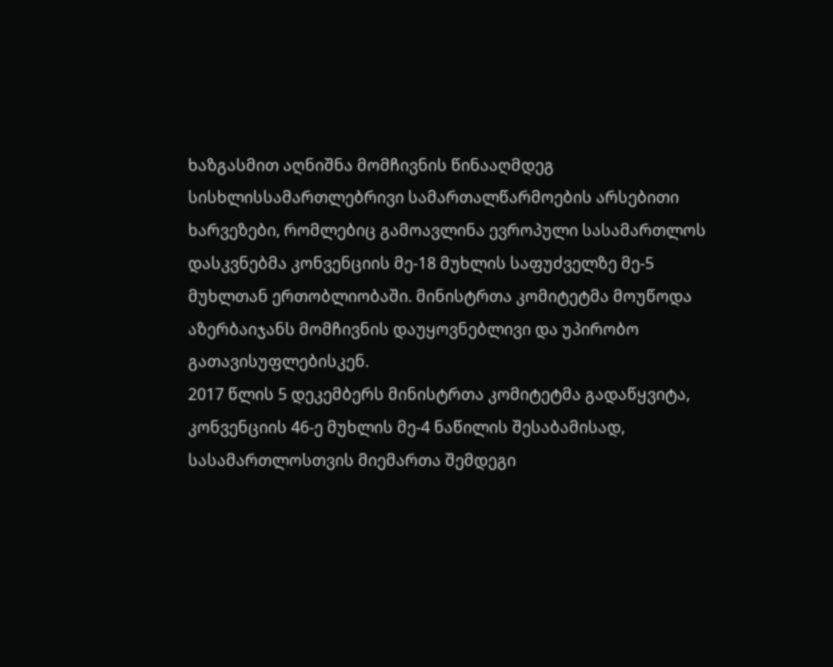ხაზგასმით აღნიშნა მომჩივნის წინააღმდეგ სისხლისსამართლებრივი სამართალწარმოების არსებითი ხარვეზები, რომლებიც გამოავლინა ევროპული სასამართლოს დასკვნებმა კონვენციის მე-18 მუხლის საფუძველზე მე-5 მუხლთან ერთობლიობაში. მინისტრთა კომიტეტმა მოუწოდა აზერბაიჯანს მომჩივნის დაუყოვნებლივი და უპირობო გათავისუფლებისკენ.
2017 წლის 5 დეკემბერს მინისტრთა კომიტეტმა გადაწყვიტა, კონვენციის 46-ე მუხლის მე-4 ნაწილის შესაბამისად, სასამართლოსთვის მიემართა შემდეგი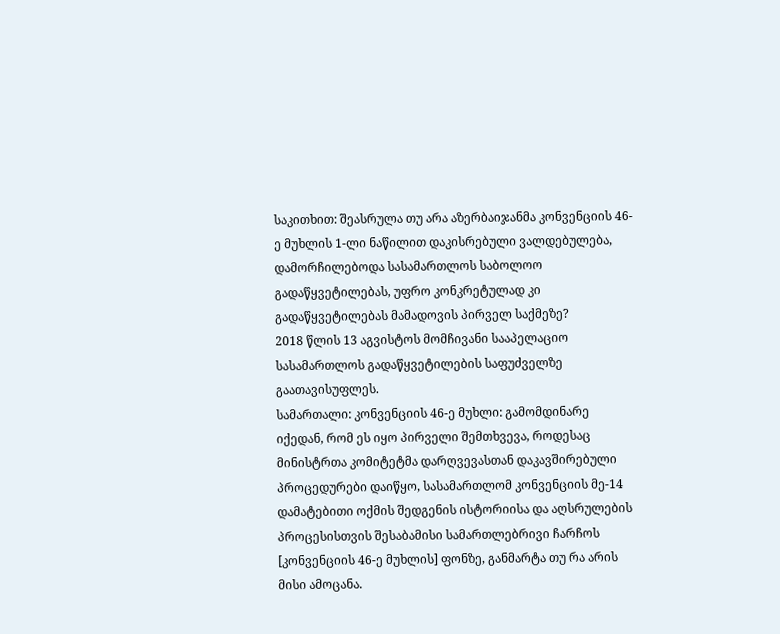საკითხით: შეასრულა თუ არა აზერბაიჯანმა კონვენციის 46-ე მუხლის 1-ლი ნაწილით დაკისრებული ვალდებულება, დამორჩილებოდა სასამართლოს საბოლოო გადაწყვეტილებას, უფრო კონკრეტულად კი გადაწყვეტილებას მამადოვის პირველ საქმეზე?
2018 წლის 13 აგვისტოს მომჩივანი სააპელაციო სასამართლოს გადაწყვეტილების საფუძველზე გაათავისუფლეს.
სამართალი: კონვენციის 46-ე მუხლი: გამომდინარე იქედან, რომ ეს იყო პირველი შემთხვევა, როდესაც მინისტრთა კომიტეტმა დარღვევასთან დაკავშირებული პროცედურები დაიწყო, სასამართლომ კონვენციის მე-14 დამატებითი ოქმის შედგენის ისტორიისა და აღსრულების პროცესისთვის შესაბამისი სამართლებრივი ჩარჩოს [კონვენციის 46-ე მუხლის] ფონზე, განმარტა თუ რა არის მისი ამოცანა.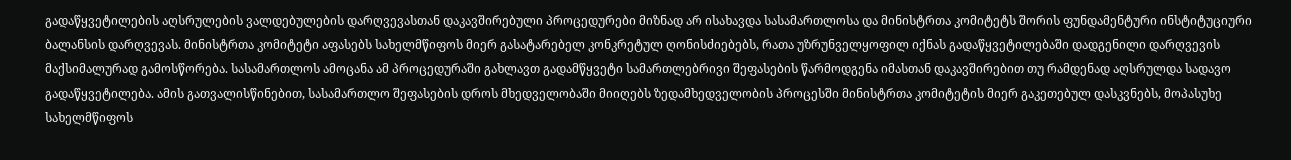გადაწყვეტილების აღსრულების ვალდებულების დარღვევასთან დაკავშირებული პროცედურები მიზნად არ ისახავდა სასამართლოსა და მინისტრთა კომიტეტს შორის ფუნდამენტური ინსტიტუციური ბალანსის დარღვევას. მინისტრთა კომიტეტი აფასებს სახელმწიფოს მიერ გასატარებელ კონკრეტულ ღონისძიებებს, რათა უზრუნველყოფილ იქნას გადაწყვეტილებაში დადგენილი დარღვევის მაქსიმალურად გამოსწორება. სასამართლოს ამოცანა ამ პროცედურაში გახლავთ გადამწყვეტი სამართლებრივი შეფასების წარმოდგენა იმასთან დაკავშირებით თუ რამდენად აღსრულდა სადავო გადაწყვეტილება. ამის გათვალისწინებით, სასამართლო შეფასების დროს მხედველობაში მიიღებს ზედამხედველობის პროცესში მინისტრთა კომიტეტის მიერ გაკეთებულ დასკვნებს, მოპასუხე სახელმწიფოს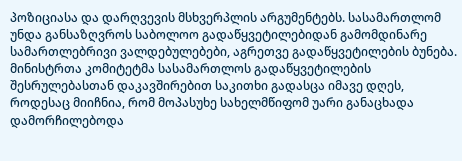პოზიციასა და დარღვევის მსხვერპლის არგუმენტებს. სასამართლომ უნდა განსაზღვროს საბოლოო გადაწყვეტილებიდან გამომდინარე სამართლებრივი ვალდებულებები, აგრეთვე გადაწყვეტილების ბუნება.
მინისტრთა კომიტეტმა სასამართლოს გადაწყვეტილების შესრულებასთან დაკავშირებით საკითხი გადასცა იმავე დღეს, როდესაც მიიჩნია, რომ მოპასუხე სახელმწიფომ უარი განაცხადა დამორჩილებოდა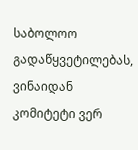საბოლოო გადაწყვეტილებას, ვინაიდან კომიტეტი ვერ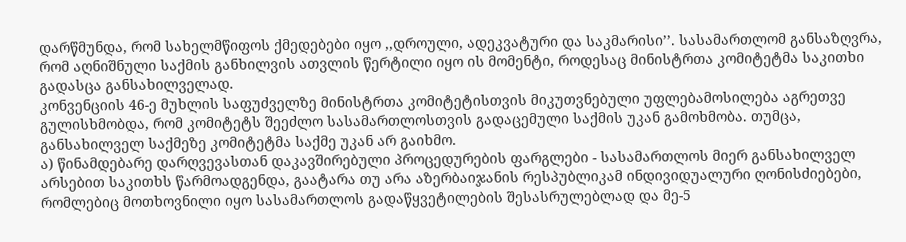დარწმუნდა, რომ სახელმწიფოს ქმედებები იყო ,,დროული, ადეკვატური და საკმარისი’’. სასამართლომ განსაზღვრა, რომ აღნიშნული საქმის განხილვის ათვლის წერტილი იყო ის მომენტი, როდესაც მინისტრთა კომიტეტმა საკითხი გადასცა განსახილველად.
კონვენციის 46-ე მუხლის საფუძველზე მინისტრთა კომიტეტისთვის მიკუთვნებული უფლებამოსილება აგრეთვე გულისხმობდა, რომ კომიტეტს შეეძლო სასამართლოსთვის გადაცემული საქმის უკან გამოხმობა. თუმცა, განსახილველ საქმეზე კომიტეტმა საქმე უკან არ გაიხმო.
ა) წინამდებარე დარღვევასთან დაკავშირებული პროცედურების ფარგლები - სასამართლოს მიერ განსახილველ არსებით საკითხს წარმოადგენდა, გაატარა თუ არა აზერბაიჯანის რესპუბლიკამ ინდივიდუალური ღონისძიებები, რომლებიც მოთხოვნილი იყო სასამართლოს გადაწყვეტილების შესასრულებლად და მე-5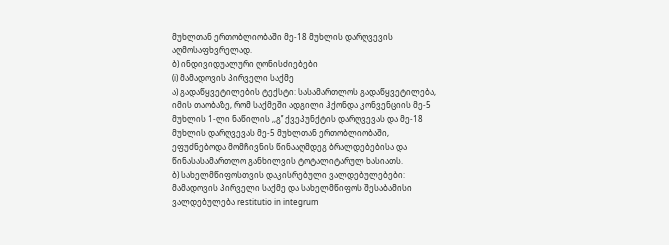მუხლთან ერთობლიობაში მე-18 მუხლის დარღვევის აღმოსაფხვრელად.
ბ) ინდივიდუალური ღონისძიებები
(i) მამადოვის პირველი საქმე
ა) გადაწყვეტილების ტექსტი: სასამართლოს გადაწყვეტილება, იმის თაობაზე, რომ საქმეში ადგილი ჰქონდა კონვენციის მე-5 მუხლის 1-ლი ნაწილის ,,გ’’ ქვეპუნქტის დარღვევას და მე-18 მუხლის დარღვევას მე-5 მუხლთან ერთობლიობაში, ეფუძნებოდა მომჩივნის წინააღმდეგ ბრალდებებისა და წინასასამართლო განხილვის ტოტალიტარულ ხასიათს.
ბ) სახელმწიფოსთვის დაკისრებული ვალდებულებები: მამადოვის პირველი საქმე და სახელმწიფოს შესაბამისი ვალდებულება restitutio in integrum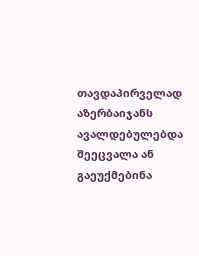თავდაპირველად აზერბაიჯანს ავალდებულებდა შეეცვალა ან გაეუქმებინა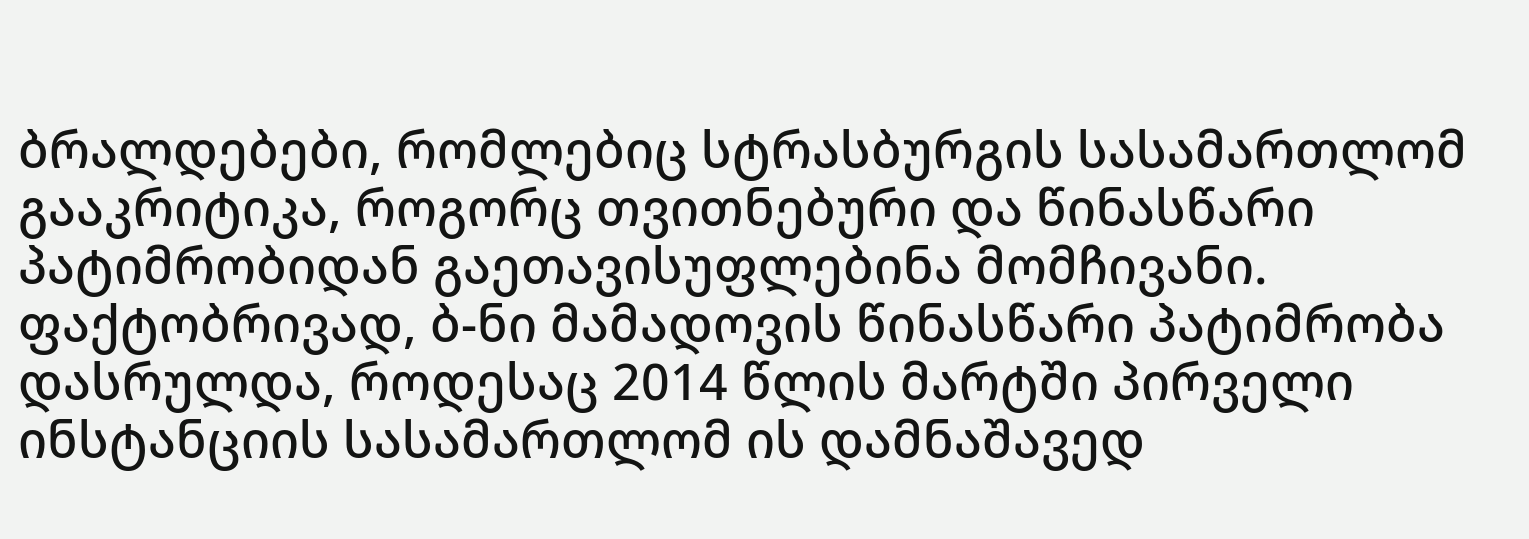ბრალდებები, რომლებიც სტრასბურგის სასამართლომ გააკრიტიკა, როგორც თვითნებური და წინასწარი პატიმრობიდან გაეთავისუფლებინა მომჩივანი. ფაქტობრივად, ბ-ნი მამადოვის წინასწარი პატიმრობა დასრულდა, როდესაც 2014 წლის მარტში პირველი ინსტანციის სასამართლომ ის დამნაშავედ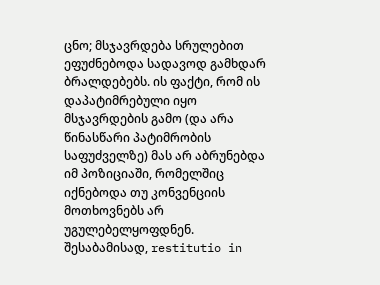ცნო; მსჯავრდება სრულებით ეფუძნებოდა სადავოდ გამხდარ ბრალდებებს. ის ფაქტი, რომ ის დაპატიმრებული იყო მსჯავრდების გამო (და არა წინასწარი პატიმრობის საფუძველზე) მას არ აბრუნებდა იმ პოზიციაში, რომელშიც იქნებოდა თუ კონვენციის მოთხოვნებს არ უგულებელყოფდნენ. შესაბამისად, restitutio in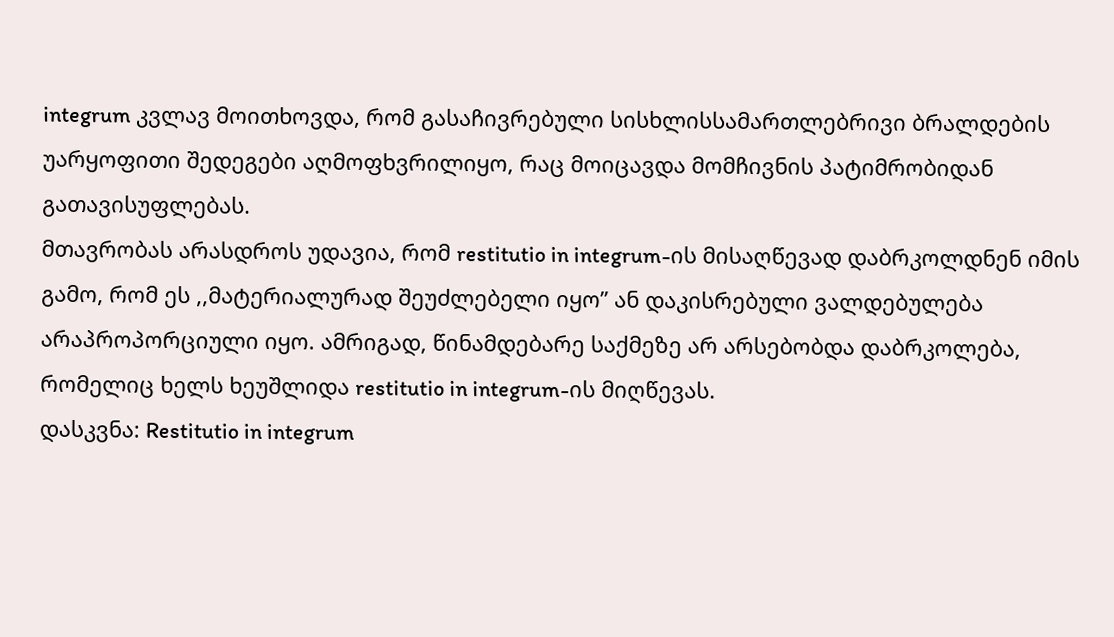integrum კვლავ მოითხოვდა, რომ გასაჩივრებული სისხლისსამართლებრივი ბრალდების უარყოფითი შედეგები აღმოფხვრილიყო, რაც მოიცავდა მომჩივნის პატიმრობიდან გათავისუფლებას.
მთავრობას არასდროს უდავია, რომ restitutio in integrum-ის მისაღწევად დაბრკოლდნენ იმის გამო, რომ ეს ,,მატერიალურად შეუძლებელი იყო’’ ან დაკისრებული ვალდებულება არაპროპორციული იყო. ამრიგად, წინამდებარე საქმეზე არ არსებობდა დაბრკოლება, რომელიც ხელს ხეუშლიდა restitutio in integrum-ის მიღწევას.
დასკვნა: Restitutio in integrum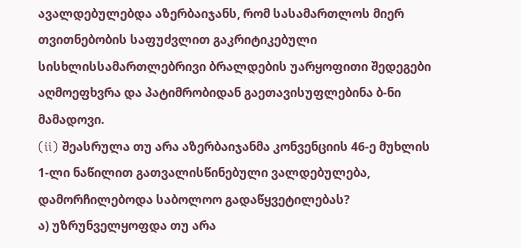ავალდებულებდა აზერბაიჯანს, რომ სასამართლოს მიერ თვითნებობის საფუძვლით გაკრიტიკებული სისხლისსამართლებრივი ბრალდების უარყოფითი შედეგები აღმოეფხვრა და პატიმრობიდან გაეთავისუფლებინა ბ-ნი მამადოვი.
(ii) შეასრულა თუ არა აზერბაიჯანმა კონვენციის 46-ე მუხლის 1-ლი ნაწილით გათვალისწინებული ვალდებულება, დამორჩილებოდა საბოლოო გადაწყვეტილებას?
ა) უზრუნველყოფდა თუ არა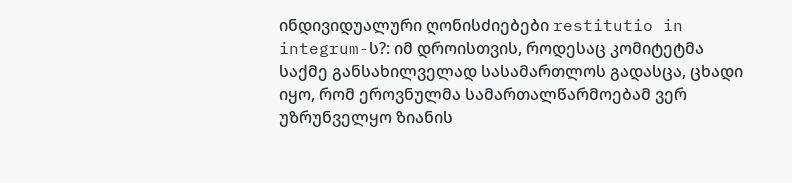ინდივიდუალური ღონისძიებები restitutio in integrum-ს?: იმ დროისთვის, როდესაც კომიტეტმა საქმე განსახილველად სასამართლოს გადასცა, ცხადი იყო, რომ ეროვნულმა სამართალწარმოებამ ვერ უზრუნველყო ზიანის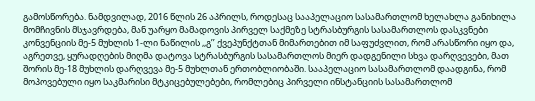გამოსწორება. ნამდვილად, 2016 წლის 26 აპრილს, როდესაც სააპელაციო სასამართლომ ხელახლა განიხილა მომჩივნის მსჯავრდება, მან უარყო მამადოვის პირველ საქმეზე სტრასბურგის სასამართლოს დასკვნები კონვენციის მე-5 მუხლის 1-ლი ნაწილის ,,გ’’ ქვეპუნქტთან მიმართებით იმ საფუძვლით, რომ არასწორი იყო და, აგრეთვე, ყურადღების მიღმა დატოვა სტრასბურგის სასამართლოს მიერ დადგენილი სხვა დარღვევები, მათ შორის მე-18 მუხლის დარღვევა მე-5 მუხლთან ერთობლიობაში. სააპელაციო სასამართლომ დაადგინა, რომ მოპოვებული იყო საკმარისი მტკიცებულებები, რომლებიც პირველი ინსტანციის სასამართლომ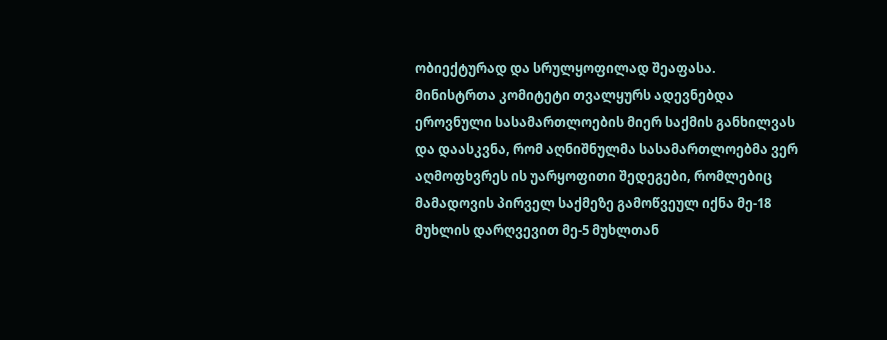ობიექტურად და სრულყოფილად შეაფასა. მინისტრთა კომიტეტი თვალყურს ადევნებდა ეროვნული სასამართლოების მიერ საქმის განხილვას და დაასკვნა, რომ აღნიშნულმა სასამართლოებმა ვერ აღმოფხვრეს ის უარყოფითი შედეგები, რომლებიც მამადოვის პირველ საქმეზე გამოწვეულ იქნა მე-18 მუხლის დარღვევით მე-5 მუხლთან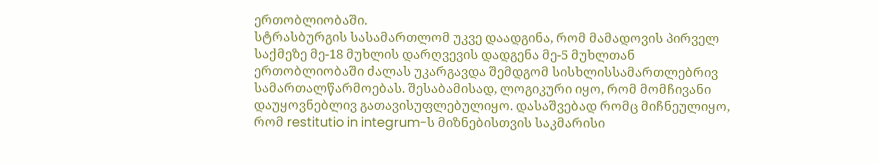ერთობლიობაში.
სტრასბურგის სასამართლომ უკვე დაადგინა, რომ მამადოვის პირველ საქმეზე მე-18 მუხლის დარღვევის დადგენა მე-5 მუხლთან ერთობლიობაში ძალას უკარგავდა შემდგომ სისხლისსამართლებრივ სამართალწარმოებას. შესაბამისად, ლოგიკური იყო, რომ მომჩივანი დაუყოვნებლივ გათავისუფლებულიყო. დასაშვებად რომც მიჩნეულიყო, რომ restitutio in integrum-ს მიზნებისთვის საკმარისი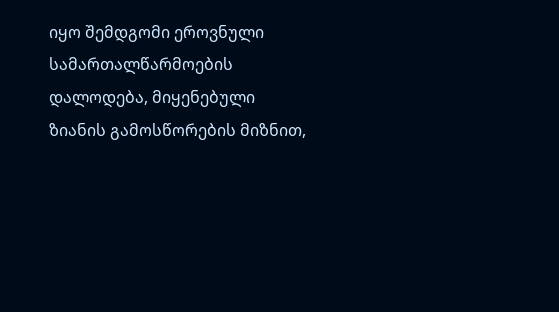იყო შემდგომი ეროვნული სამართალწარმოების დალოდება, მიყენებული ზიანის გამოსწორების მიზნით,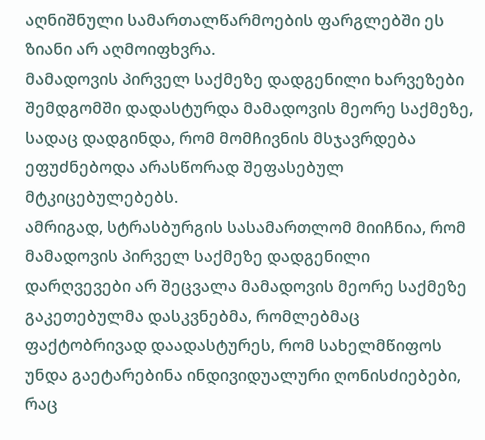აღნიშნული სამართალწარმოების ფარგლებში ეს ზიანი არ აღმოიფხვრა.
მამადოვის პირველ საქმეზე დადგენილი ხარვეზები შემდგომში დადასტურდა მამადოვის მეორე საქმეზე, სადაც დადგინდა, რომ მომჩივნის მსჯავრდება ეფუძნებოდა არასწორად შეფასებულ მტკიცებულებებს.
ამრიგად, სტრასბურგის სასამართლომ მიიჩნია, რომ მამადოვის პირველ საქმეზე დადგენილი დარღვევები არ შეცვალა მამადოვის მეორე საქმეზე გაკეთებულმა დასკვნებმა, რომლებმაც ფაქტობრივად დაადასტურეს, რომ სახელმწიფოს უნდა გაეტარებინა ინდივიდუალური ღონისძიებები, რაც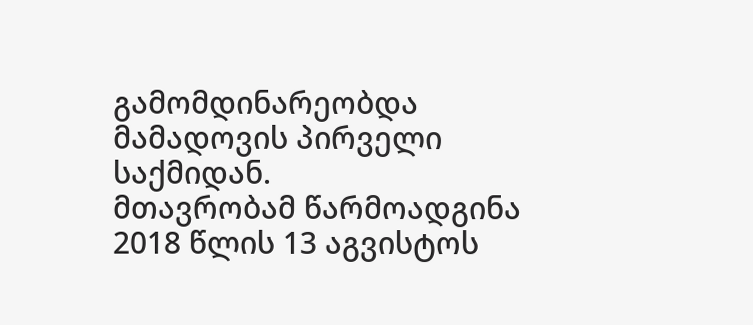გამომდინარეობდა მამადოვის პირველი საქმიდან.
მთავრობამ წარმოადგინა 2018 წლის 13 აგვისტოს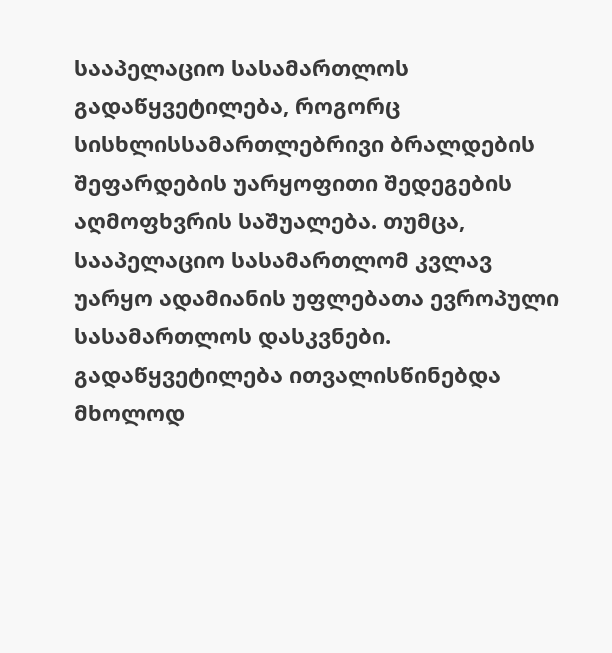სააპელაციო სასამართლოს გადაწყვეტილება, როგორც სისხლისსამართლებრივი ბრალდების შეფარდების უარყოფითი შედეგების აღმოფხვრის საშუალება. თუმცა, სააპელაციო სასამართლომ კვლავ უარყო ადამიანის უფლებათა ევროპული სასამართლოს დასკვნები. გადაწყვეტილება ითვალისწინებდა მხოლოდ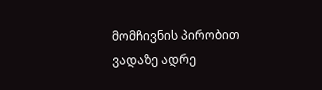მომჩივნის პირობით ვადაზე ადრე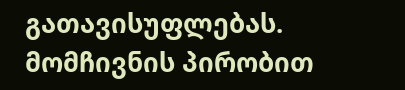გათავისუფლებას. მომჩივნის პირობით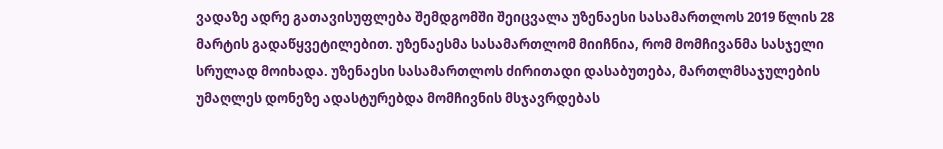ვადაზე ადრე გათავისუფლება შემდგომში შეიცვალა უზენაესი სასამართლოს 2019 წლის 28 მარტის გადაწყვეტილებით. უზენაესმა სასამართლომ მიიჩნია, რომ მომჩივანმა სასჯელი სრულად მოიხადა. უზენაესი სასამართლოს ძირითადი დასაბუთება, მართლმსაჯულების უმაღლეს დონეზე ადასტურებდა მომჩივნის მსჯავრდებას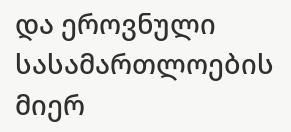და ეროვნული სასამართლოების მიერ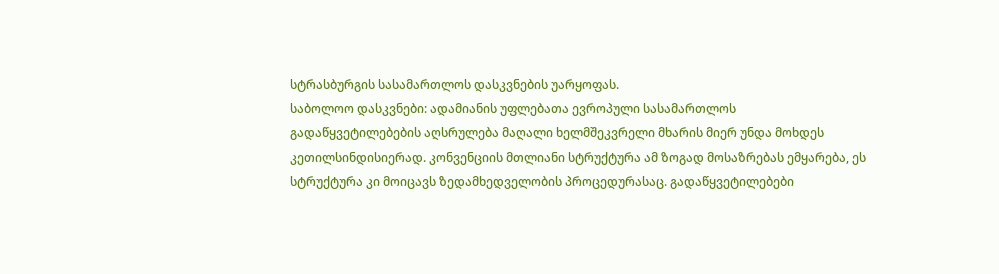სტრასბურგის სასამართლოს დასკვნების უარყოფას.
საბოლოო დასკვნები: ადამიანის უფლებათა ევროპული სასამართლოს გადაწყვეტილებების აღსრულება მაღალი ხელმშეკვრელი მხარის მიერ უნდა მოხდეს კეთილსინდისიერად. კონვენციის მთლიანი სტრუქტურა ამ ზოგად მოსაზრებას ემყარება, ეს სტრუქტურა კი მოიცავს ზედამხედველობის პროცედურასაც. გადაწყვეტილებები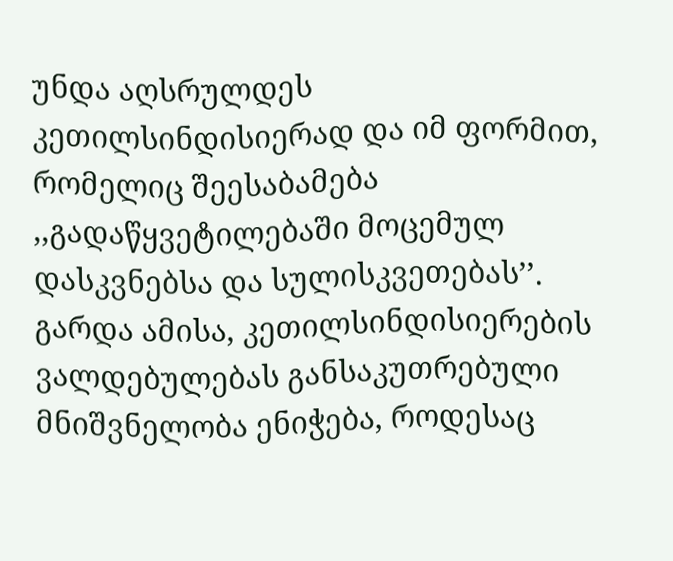უნდა აღსრულდეს კეთილსინდისიერად და იმ ფორმით, რომელიც შეესაბამება ,,გადაწყვეტილებაში მოცემულ დასკვნებსა და სულისკვეთებას’’. გარდა ამისა, კეთილსინდისიერების ვალდებულებას განსაკუთრებული მნიშვნელობა ენიჭება, როდესაც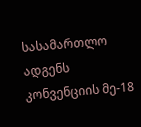სასამართლო ადგენს კონვენციის მე-18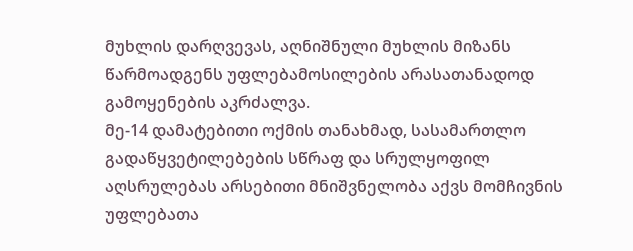მუხლის დარღვევას, აღნიშნული მუხლის მიზანს წარმოადგენს უფლებამოსილების არასათანადოდ გამოყენების აკრძალვა.
მე-14 დამატებითი ოქმის თანახმად, სასამართლო გადაწყვეტილებების სწრაფ და სრულყოფილ აღსრულებას არსებითი მნიშვნელობა აქვს მომჩივნის უფლებათა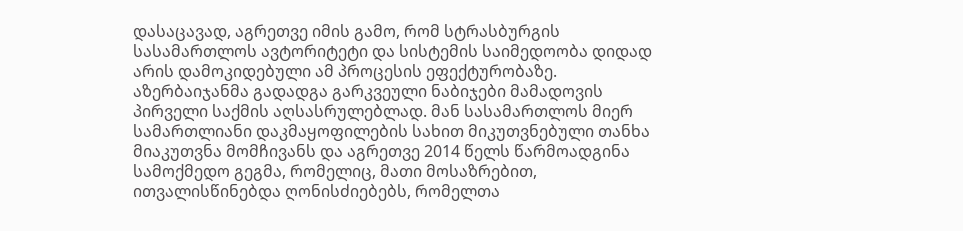დასაცავად, აგრეთვე იმის გამო, რომ სტრასბურგის სასამართლოს ავტორიტეტი და სისტემის საიმედოობა დიდად არის დამოკიდებული ამ პროცესის ეფექტურობაზე.
აზერბაიჯანმა გადადგა გარკვეული ნაბიჯები მამადოვის პირველი საქმის აღსასრულებლად. მან სასამართლოს მიერ სამართლიანი დაკმაყოფილების სახით მიკუთვნებული თანხა მიაკუთვნა მომჩივანს და აგრეთვე 2014 წელს წარმოადგინა სამოქმედო გეგმა, რომელიც, მათი მოსაზრებით, ითვალისწინებდა ღონისძიებებს, რომელთა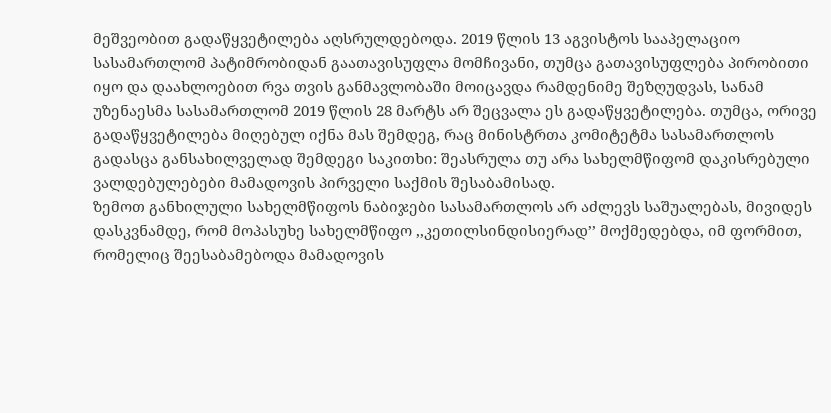მეშვეობით გადაწყვეტილება აღსრულდებოდა. 2019 წლის 13 აგვისტოს სააპელაციო სასამართლომ პატიმრობიდან გაათავისუფლა მომჩივანი, თუმცა გათავისუფლება პირობითი იყო და დაახლოებით რვა თვის განმავლობაში მოიცავდა რამდენიმე შეზღუდვას, სანამ უზენაესმა სასამართლომ 2019 წლის 28 მარტს არ შეცვალა ეს გადაწყვეტილება. თუმცა, ორივე გადაწყვეტილება მიღებულ იქნა მას შემდეგ, რაც მინისტრთა კომიტეტმა სასამართლოს გადასცა განსახილველად შემდეგი საკითხი: შეასრულა თუ არა სახელმწიფომ დაკისრებული ვალდებულებები მამადოვის პირველი საქმის შესაბამისად.
ზემოთ განხილული სახელმწიფოს ნაბიჯები სასამართლოს არ აძლევს საშუალებას, მივიდეს დასკვნამდე, რომ მოპასუხე სახელმწიფო ,,კეთილსინდისიერად’’ მოქმედებდა, იმ ფორმით, რომელიც შეესაბამებოდა მამადოვის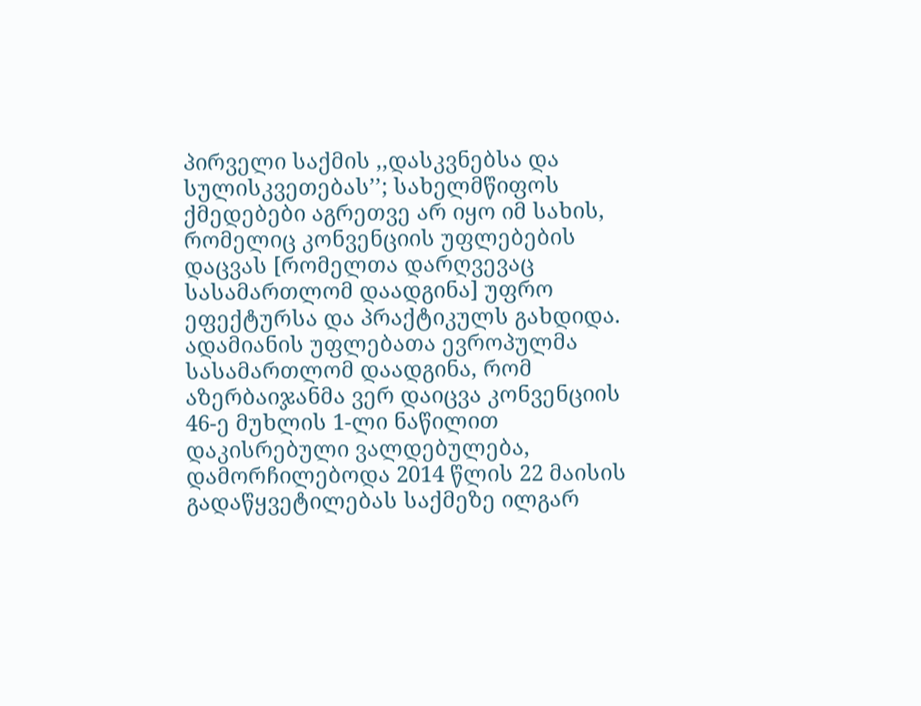პირველი საქმის ,,დასკვნებსა და სულისკვეთებას’’; სახელმწიფოს ქმედებები აგრეთვე არ იყო იმ სახის, რომელიც კონვენციის უფლებების დაცვას [რომელთა დარღვევაც სასამართლომ დაადგინა] უფრო ეფექტურსა და პრაქტიკულს გახდიდა.
ადამიანის უფლებათა ევროპულმა სასამართლომ დაადგინა, რომ აზერბაიჯანმა ვერ დაიცვა კონვენციის 46-ე მუხლის 1-ლი ნაწილით დაკისრებული ვალდებულება, დამორჩილებოდა 2014 წლის 22 მაისის გადაწყვეტილებას საქმეზე ილგარ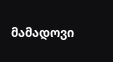მამადოვი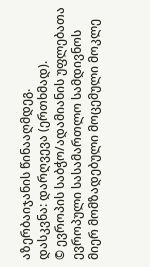აზერბაიჯანის წინააღმდეგ.
დასკვნა: დარღვევა (ერთხმად).
© ევროპის საბჭო/ადამიანის უფლებათა ევროპული სასამართლო სამდივნოს მიერ მომზადებული მოცემული მოკლე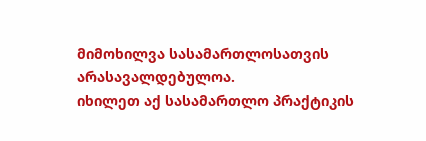მიმოხილვა სასამართლოსათვის არასავალდებულოა.
იხილეთ აქ სასამართლო პრაქტიკის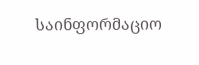საინფორმაციო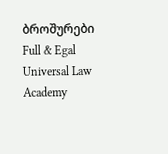ბროშურები
Full & Egal Universal Law Academy